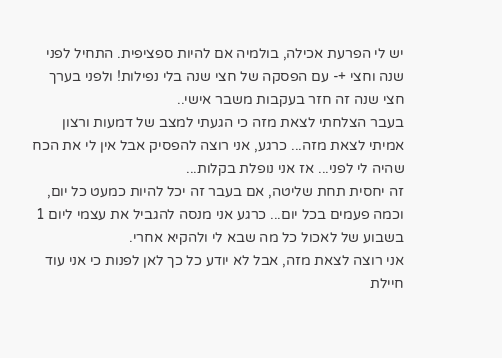יש לי הפרעת אכילה, בולמיה אם להיות ספציפית. התחיל לפני שנה וחצי +- עם הפסקה של חצי שנה בלי נפילות! ולפני בערך חצי שנה זה חזר בעקבות משבר אישי..
בעבר הצלחתי לצאת מזה כי הגעתי למצב של דמעות ורצון אמיתי לצאת מזה... כרגע, אני רוצה להפסיק אבל אין לי את הכח שהיה לי לפני... אז אני נופלת בקלות...
זה יחסית תחת שליטה, אם בעבר זה יכל להיות כמעט כל יום, וכמה פעמים בכל יום... כרגע אני מנסה להגביל את עצמי ליום 1 בשבוע של לאכול כל מה שבא לי ולהקיא אחרי.
אני רוצה לצאת מזה, אבל לא יודע כל כך לאן לפנות כי אני עוד חיילת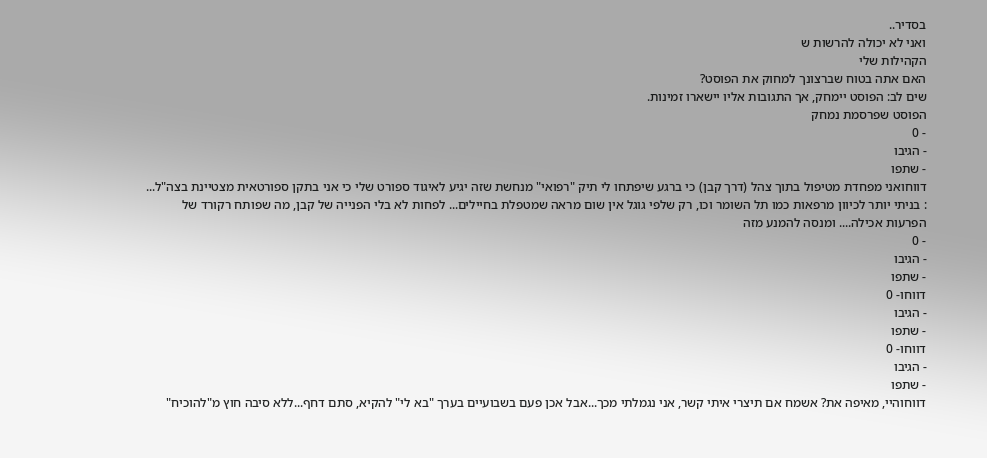בסדיר..
ואני לא יכולה להרשות ש
הקהילות שלי
האם אתה בטוח שברצונך למחוק את הפוסט?
שים לב: הפוסט יימחק, אך התגובות אליו יישארו זמינות.
הפוסט שפרסמת נמחק
- 0
- הגיבו
- שתפו
דווחואני מפחדת מטיפול בתוך צהל (דרך קבן) כי ברגע שיפתחו לי תיק "רפואי" מנחשת שזה יגיע לאיגוד ספורט שלי כי אני בתקן ספורטאית מצטיינת בצה"ל... : בניתי יותר לכיוון מרפאות כמו תל השומר וכו, רק שלפי גוגל אין שום מראה שמטפלת בחיילים... לפחות לא בלי הפנייה של קבן, מה שפותח רקורד של הפרעות אכילה.... ומנסה להמנע מזה
- 0
- הגיבו
- שתפו
דווחו- 0
- הגיבו
- שתפו
דווחו- 0
- הגיבו
- שתפו
דווחוהיי, מאיפה את? אשמח אם תיצרי איתי קשר, אני נגמלתי מכך...אבל אכן פעם בשבועיים בערך "בא לי" להקיא, סתם דחף...ללא סיבה חוץ מ"להוכיח"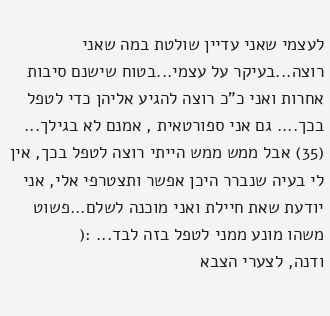לעצמי שאני עדיין שולטת במה שאני רוצה...בעיקר על עצמי...בטוח שישנם סיבות אחרות ואני כ"כ רוצה להגיע אליהן כדי לטפל בכך.... גם אני ספורטאית , אמנם לא בגילך... (35) אבל ממש ממש הייתי רוצה לטפל בכך, אין לי בעיה שנברר היכן אפשר ותצטרפי אלי, אני יודעת שאת חיילת ואני מוכנה לשלם...פשוט משהו מונע ממני לטפל בזה לבד... :(
ודנה, לצערי הצבא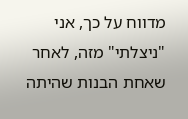מדווח על כך, אני "ניצלתי" מזה, לאחר שאחת הבנות שהיתה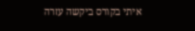איתי בקורס ביקשה עזרה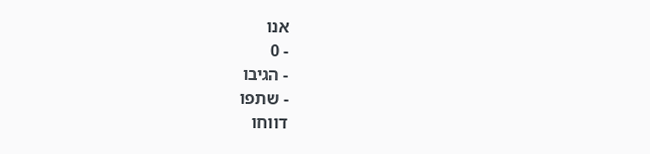אנו
- 0
- הגיבו
- שתפו
דווחו